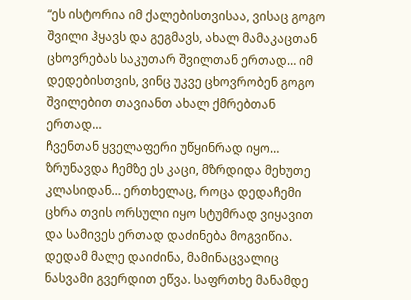“ეს ისტორია იმ ქალებისთვისაა, ვისაც გოგო შვილი ჰყავს და გეგმავს, ახალ მამაკაცთან ცხოვრებას საკუთარ შვილთან ერთად… იმ დედებისთვის, ვინც უკვე ცხოვრობენ გოგო შვილებით თავიანთ ახალ ქმრებთან ერთად…
ჩვენთან ყველაფერი უწყინრად იყო… ზრუნავდა ჩემზე ეს კაცი, მზრდიდა მეხუთე კლასიდან… ერთხელაც, როცა დედაჩემი ცხრა თვის ორსული იყო სტუმრად ვიყავით და სამივეს ერთად დაძინება მოგვიწია. დედამ მალე დაიძინა, მამინაცვალიც ნასვამი გვერდით ეწვა. საფრთხე მანამდე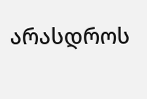არასდროს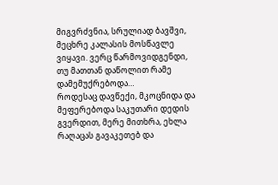მიგვრძვნია, სრულიად ბავშვი, მეცხრე კალასის მოსწავლე ვიყავი. ვერც წარმოვიდგენდი, თუ მათთან დაწოლით რამე დამემუქრებოდა…
როდესაც დავწექი, მკოცნიდა და მეფერებოდა საკუთარი დედის გვერდით, მერე მითხრა, ეხლა რაღაცას გავაკეთებ და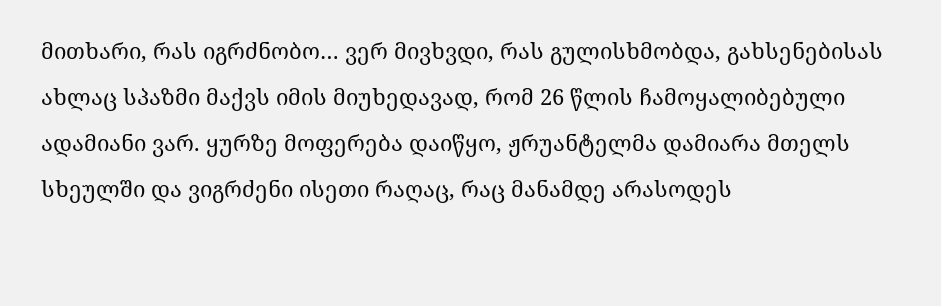მითხარი, რას იგრძნობო… ვერ მივხვდი, რას გულისხმობდა, გახსენებისას ახლაც სპაზმი მაქვს იმის მიუხედავად, რომ 26 წლის ჩამოყალიბებული ადამიანი ვარ. ყურზე მოფერება დაიწყო, ჟრუანტელმა დამიარა მთელს სხეულში და ვიგრძენი ისეთი რაღაც, რაც მანამდე არასოდეს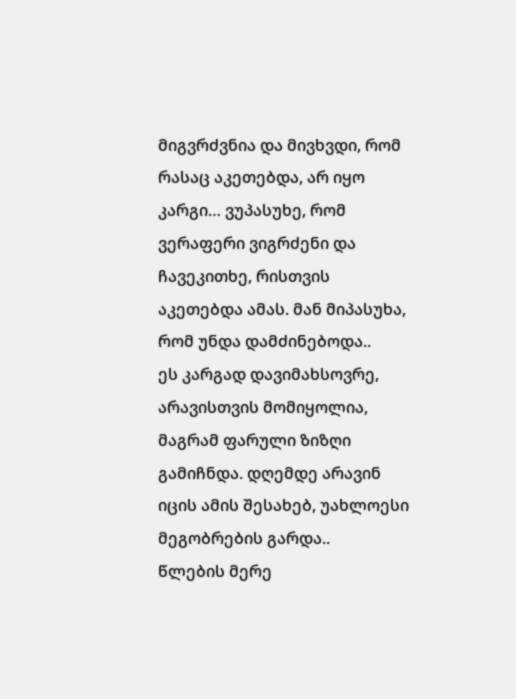მიგვრძვნია და მივხვდი, რომ რასაც აკეთებდა, არ იყო კარგი… ვუპასუხე, რომ ვერაფერი ვიგრძენი და ჩავეკითხე, რისთვის აკეთებდა ამას. მან მიპასუხა, რომ უნდა დამძინებოდა..
ეს კარგად დავიმახსოვრე, არავისთვის მომიყოლია, მაგრამ ფარული ზიზღი გამიჩნდა. დღემდე არავინ იცის ამის შესახებ, უახლოესი მეგობრების გარდა..
წლების მერე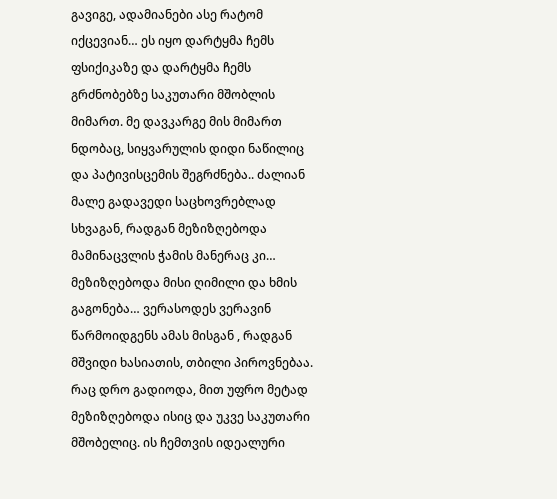გავიგე, ადამიანები ასე რატომ იქცევიან… ეს იყო დარტყმა ჩემს ფსიქიკაზე და დარტყმა ჩემს გრძნობებზე საკუთარი მშობლის მიმართ. მე დავკარგე მის მიმართ ნდობაც, სიყვარულის დიდი ნაწილიც და პატივისცემის შეგრძნება.. ძალიან მალე გადავედი საცხოვრებლად სხვაგან, რადგან მეზიზღებოდა მამინაცვლის ჭამის მანერაც კი… მეზიზღებოდა მისი ღიმილი და ხმის გაგონება… ვერასოდეს ვერავინ წარმოიდგენს ამას მისგან , რადგან მშვიდი ხასიათის, თბილი პიროვნებაა. რაც დრო გადიოდა, მით უფრო მეტად მეზიზღებოდა ისიც და უკვე საკუთარი მშობელიც. ის ჩემთვის იდეალური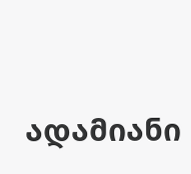ადამიანი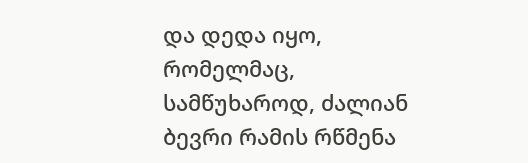და დედა იყო, რომელმაც, სამწუხაროდ, ძალიან ბევრი რამის რწმენა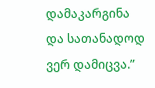დამაკარგინა და სათანადოდ ვერ დამიცვა.”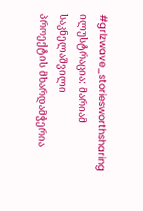#grlzwave_storiesworthsharing
ილუსტრაცია: მარიამ საკნელაშვილი
პროექტის მხარდამჭერია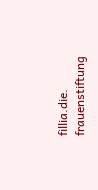fillia.die. frauenstiftung